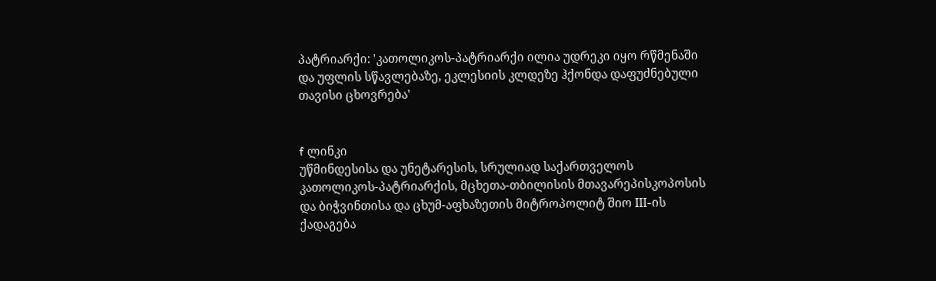პატრიარქი: 'კათოლიკოს-პატრიარქი ილია უდრეკი იყო რწმენაში და უფლის სწავლებაზე, ეკლესიის კლდეზე ჰქონდა დაფუძნებული თავისი ცხოვრება'


f ლინკი
უწმინდესისა და უნეტარესის, სრულიად საქართველოს კათოლიკოს-პატრიარქის, მცხეთა-თბილისის მთავარეპისკოპოსის და ბიჭვინთისა და ცხუმ-აფხაზეთის მიტროპოლიტ შიო III-ის ქადაგება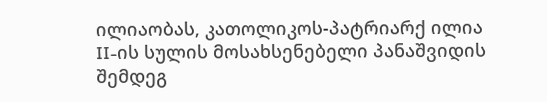ილიაობას, კათოლიკოს-პატრიარქ ილია II-ის სულის მოსახსენებელი პანაშვიდის შემდეგ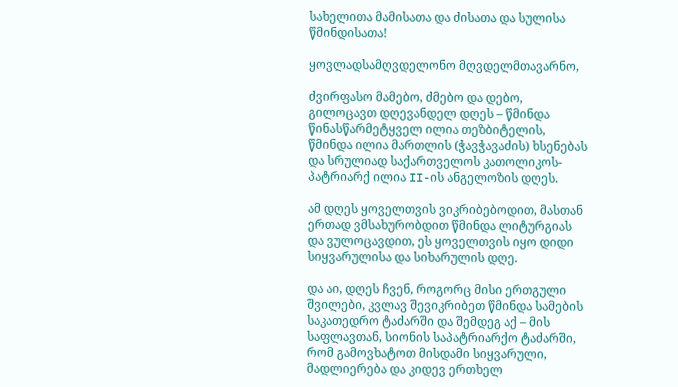სახელითა მამისათა და ძისათა და სულისა წმინდისათა!

ყოვლადსამღვდელონო მღვდელმთავარნო,

ძვირფასო მამებო, ძმებო და დებო, გილოცავთ დღევანდელ დღეს – წმინდა წინასწარმეტყველ ილია თეზბიტელის, წმინდა ილია მართლის (ჭავჭავაძის) ხსენებას და სრულიად საქართველოს კათოლიკოს-პატრიარქ ილია II-ის ანგელოზის დღეს.

ამ დღეს ყოველთვის ვიკრიბებოდით, მასთან ერთად ვმსახურობდით წმინდა ლიტურგიას და ვულოცავდით, ეს ყოველთვის იყო დიდი სიყვარულისა და სიხარულის დღე.

და აი, დღეს ჩვენ, როგორც მისი ერთგული შვილები, კვლავ შევიკრიბეთ წმინდა სამების საკათედრო ტაძარში და შემდეგ აქ – მის საფლავთან, სიონის საპატრიარქო ტაძარში, რომ გამოვხატოთ მისდამი სიყვარული, მადლიერება და კიდევ ერთხელ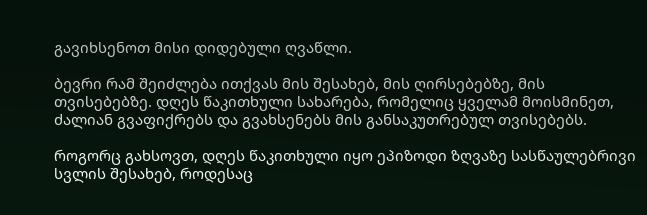გავიხსენოთ მისი დიდებული ღვაწლი.

ბევრი რამ შეიძლება ითქვას მის შესახებ, მის ღირსებებზე, მის თვისებებზე. დღეს წაკითხული სახარება, რომელიც ყველამ მოისმინეთ, ძალიან გვაფიქრებს და გვახსენებს მის განსაკუთრებულ თვისებებს.

როგორც გახსოვთ, დღეს წაკითხული იყო ეპიზოდი ზღვაზე სასწაულებრივი სვლის შესახებ, როდესაც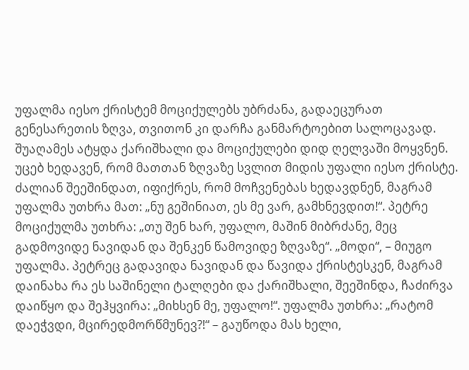უფალმა იესო ქრისტემ მოციქულებს უბრძანა, გადაეცურათ გენესარეთის ზღვა, თვითონ კი დარჩა განმარტოებით სალოცავად. შუაღამეს ატყდა ქარიშხალი და მოციქულები დიდ ღელვაში მოყვნენ. უცებ ხედავენ, რომ მათთან ზღვაზე სვლით მიდის უფალი იესო ქრისტე. ძალიან შეეშინდათ, იფიქრეს, რომ მოჩვენებას ხედავდნენ, მაგრამ უფალმა უთხრა მათ: „ნუ გეშინიათ, ეს მე ვარ, გამხნევდით!“. პეტრე მოციქულმა უთხრა: „თუ შენ ხარ, უფალო, მაშინ მიბრძანე, მეც გადმოვიდე ნავიდან და შენკენ წამოვიდე ზღვაზე“. „მოდი“, – მიუგო უფალმა. პეტრეც გადავიდა ნავიდან და წავიდა ქრისტესკენ, მაგრამ დაინახა რა ეს საშინელი ტალღები და ქარიშხალი, შეეშინდა, ჩაძირვა დაიწყო და შეჰყვირა: „მიხსენ მე, უფალო!“. უფალმა უთხრა: „რატომ დაეჭვდი, მცირედმორწმუნევ?!“ – გაუწოდა მას ხელი,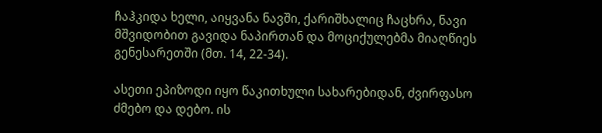ჩაჰკიდა ხელი, აიყვანა ნავში, ქარიშხალიც ჩაცხრა, ნავი მშვიდობით გავიდა ნაპირთან და მოციქულებმა მიაღწიეს გენესარეთში (მთ. 14, 22-34).

ასეთი ეპიზოდი იყო წაკითხული სახარებიდან, ძვირფასო ძმებო და დებო. ის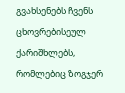გვახსენებს ჩვენს ცხოვრებისეულ ქარიშხლებს, რომლებიც ზოგჯერ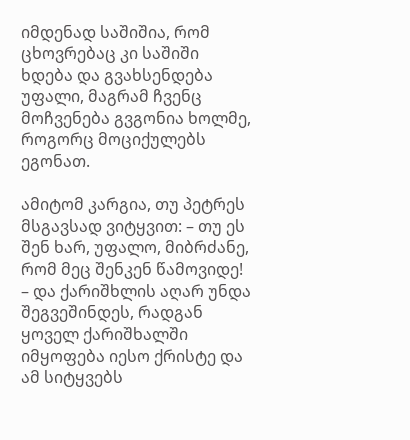იმდენად საშიშია, რომ ცხოვრებაც კი საშიში ხდება და გვახსენდება უფალი, მაგრამ ჩვენც მოჩვენება გვგონია ხოლმე, როგორც მოციქულებს ეგონათ.

ამიტომ კარგია, თუ პეტრეს მსგავსად ვიტყვით: – თუ ეს შენ ხარ, უფალო, მიბრძანე, რომ მეც შენკენ წამოვიდე! – და ქარიშხლის აღარ უნდა შეგვეშინდეს, რადგან ყოველ ქარიშხალში იმყოფება იესო ქრისტე და ამ სიტყვებს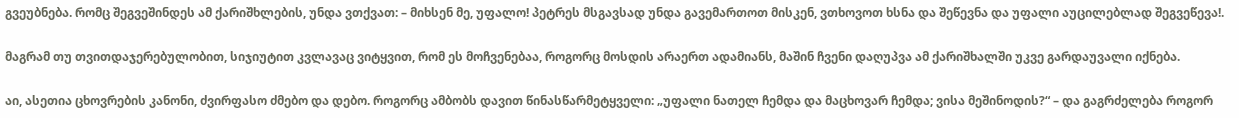გვეუბნება. რომც შეგვეშინდეს ამ ქარიშხლების, უნდა ვთქვათ: – მიხსენ მე, უფალო! პეტრეს მსგავსად უნდა გავემართოთ მისკენ, ვთხოვოთ ხსნა და შეწევნა და უფალი აუცილებლად შეგვეწევა!.

მაგრამ თუ თვითდაჯერებულობით, სიჯიუტით კვლავაც ვიტყვით, რომ ეს მოჩვენებაა, როგორც მოსდის არაერთ ადამიანს, მაშინ ჩვენი დაღუპვა ამ ქარიშხალში უკვე გარდაუვალი იქნება.

აი, ასეთია ცხოვრების კანონი, ძვირფასო ძმებო და დებო. როგორც ამბობს დავით წინასწარმეტყველი: „უფალი ნათელ ჩემდა და მაცხოვარ ჩემდა; ვისა მეშინოდის?“ – და გაგრძელება როგორ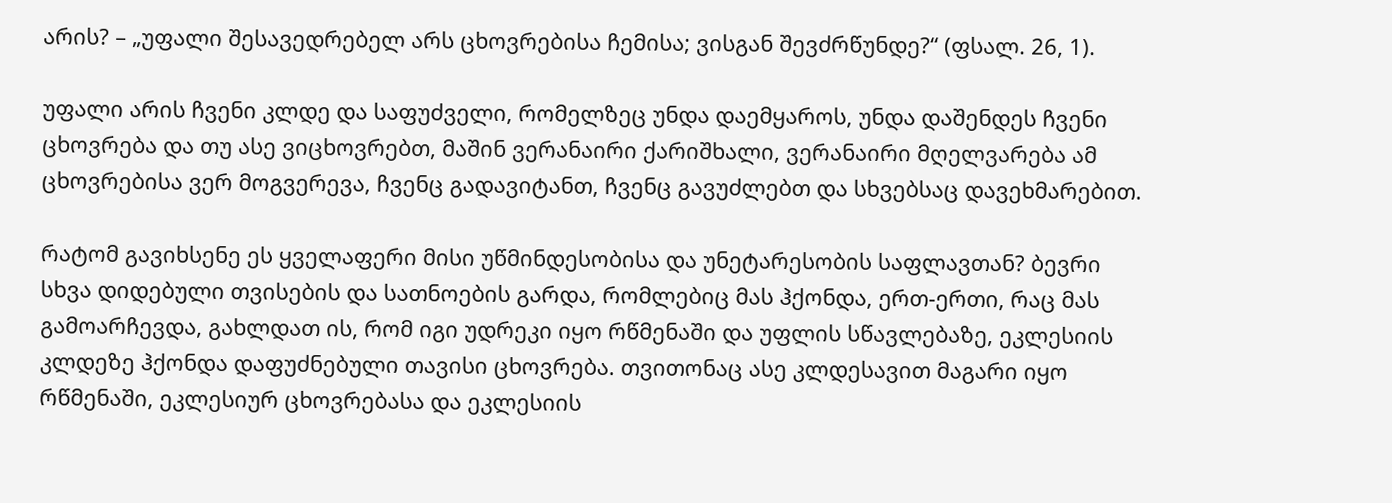არის? – „უფალი შესავედრებელ არს ცხოვრებისა ჩემისა; ვისგან შევძრწუნდე?“ (ფსალ. 26, 1).

უფალი არის ჩვენი კლდე და საფუძველი, რომელზეც უნდა დაემყაროს, უნდა დაშენდეს ჩვენი ცხოვრება და თუ ასე ვიცხოვრებთ, მაშინ ვერანაირი ქარიშხალი, ვერანაირი მღელვარება ამ ცხოვრებისა ვერ მოგვერევა, ჩვენც გადავიტანთ, ჩვენც გავუძლებთ და სხვებსაც დავეხმარებით.

რატომ გავიხსენე ეს ყველაფერი მისი უწმინდესობისა და უნეტარესობის საფლავთან? ბევრი სხვა დიდებული თვისების და სათნოების გარდა, რომლებიც მას ჰქონდა, ერთ-ერთი, რაც მას გამოარჩევდა, გახლდათ ის, რომ იგი უდრეკი იყო რწმენაში და უფლის სწავლებაზე, ეკლესიის კლდეზე ჰქონდა დაფუძნებული თავისი ცხოვრება. თვითონაც ასე კლდესავით მაგარი იყო რწმენაში, ეკლესიურ ცხოვრებასა და ეკლესიის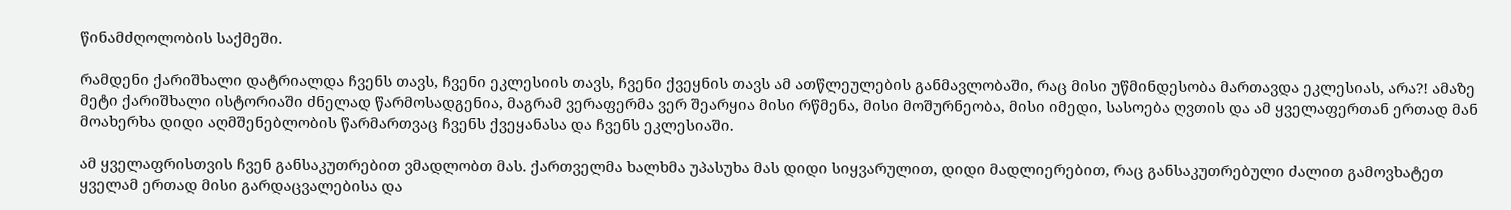წინამძღოლობის საქმეში.

რამდენი ქარიშხალი დატრიალდა ჩვენს თავს, ჩვენი ეკლესიის თავს, ჩვენი ქვეყნის თავს ამ ათწლეულების განმავლობაში, რაც მისი უწმინდესობა მართავდა ეკლესიას, არა?! ამაზე მეტი ქარიშხალი ისტორიაში ძნელად წარმოსადგენია, მაგრამ ვერაფერმა ვერ შეარყია მისი რწმენა, მისი მოშურნეობა, მისი იმედი, სასოება ღვთის და ამ ყველაფერთან ერთად მან მოახერხა დიდი აღმშენებლობის წარმართვაც ჩვენს ქვეყანასა და ჩვენს ეკლესიაში.

ამ ყველაფრისთვის ჩვენ განსაკუთრებით ვმადლობთ მას. ქართველმა ხალხმა უპასუხა მას დიდი სიყვარულით, დიდი მადლიერებით, რაც განსაკუთრებული ძალით გამოვხატეთ ყველამ ერთად მისი გარდაცვალებისა და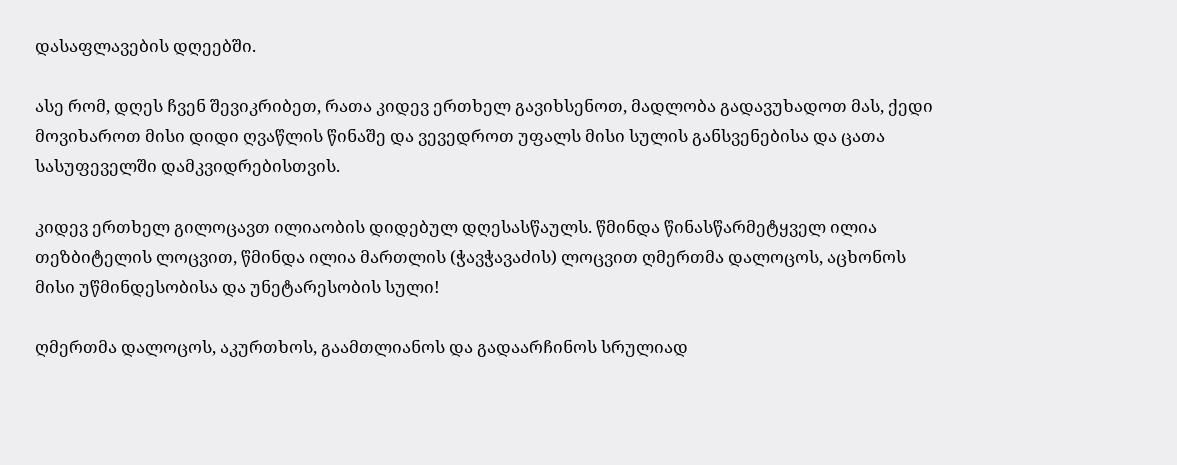დასაფლავების დღეებში.

ასე რომ, დღეს ჩვენ შევიკრიბეთ, რათა კიდევ ერთხელ გავიხსენოთ, მადლობა გადავუხადოთ მას, ქედი მოვიხაროთ მისი დიდი ღვაწლის წინაშე და ვევედროთ უფალს მისი სულის განსვენებისა და ცათა სასუფეველში დამკვიდრებისთვის.

კიდევ ერთხელ გილოცავთ ილიაობის დიდებულ დღესასწაულს. წმინდა წინასწარმეტყველ ილია თეზბიტელის ლოცვით, წმინდა ილია მართლის (ჭავჭავაძის) ლოცვით ღმერთმა დალოცოს, აცხონოს მისი უწმინდესობისა და უნეტარესობის სული!

ღმერთმა დალოცოს, აკურთხოს, გაამთლიანოს და გადაარჩინოს სრულიად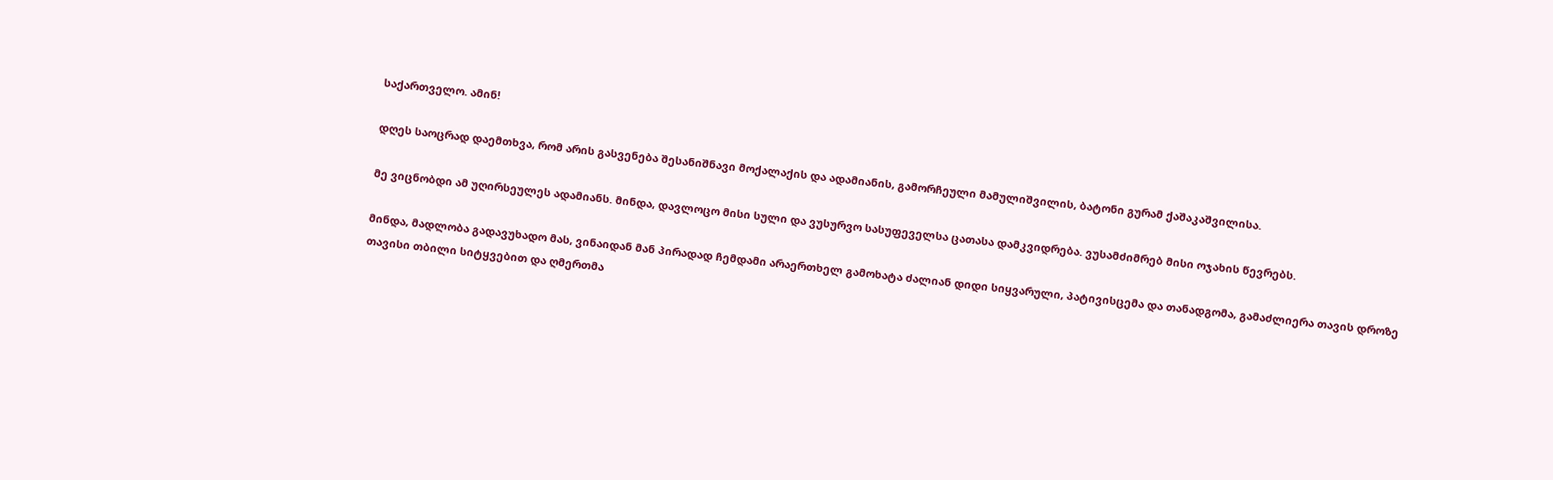საქართველო. ამინ!

დღეს საოცრად დაემთხვა, რომ არის გასვენება შესანიშნავი მოქალაქის და ადამიანის, გამორჩეული მამულიშვილის, ბატონი გურამ ქაშაკაშვილისა.

მე ვიცნობდი ამ უღირსეულეს ადამიანს. მინდა, დავლოცო მისი სული და ვუსურვო სასუფეველსა ცათასა დამკვიდრება. ვუსამძიმრებ მისი ოჯახის წევრებს.

მინდა, მადლობა გადავუხადო მას, ვინაიდან მან პირადად ჩემდამი არაერთხელ გამოხატა ძალიან დიდი სიყვარული, პატივისცემა და თანადგომა, გამაძლიერა თავის დროზე თავისი თბილი სიტყვებით და ღმერთმა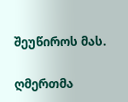შეუწიროს მას.

ღმერთმა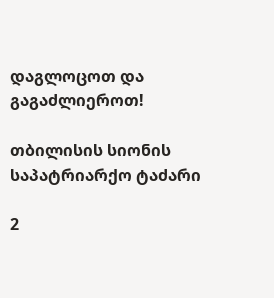დაგლოცოთ და გაგაძლიეროთ!

თბილისის სიონის საპატრიარქო ტაძარი

2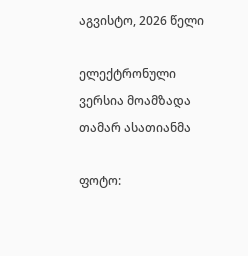აგვისტო, 2026 წელი

ელექტრონული ვერსია მოამზადა თამარ ასათიანმა

ფოტო: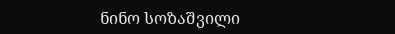ნინო სოზაშვილი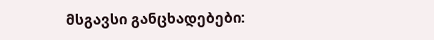მსგავსი განცხადებები: